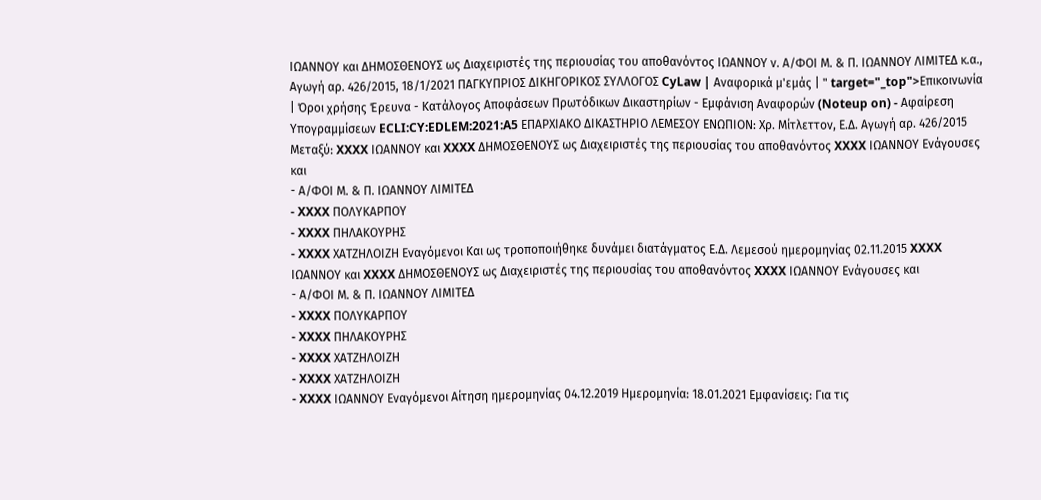ΙΩΑΝΝΟΥ και ΔΗΜΟΣΘΕΝΟΥΣ ως Διαχειριστές της περιουσίας του αποθανόντος ΙΩΑΝΝΟΥ ν. Α/ΦΟΙ Μ. & Π. ΙΩΑΝΝΟΥ ΛΙΜΙΤΕΔ κ.α., Αγωγή αρ. 426/2015, 18/1/2021 ΠΑΓΚΥΠΡΙΟΣ ΔΙΚΗΓΟΡΙΚΟΣ ΣΥΛΛΟΓΟΣ CyLaw | Αναφορικά μ'εμάς | " target="_top">Επικοινωνία | Όροι χρήσης Έρευνα - Κατάλογος Αποφάσεων Πρωτόδικων Δικαστηρίων - Εμφάνιση Αναφορών (Noteup on) - Αφαίρεση Υπογραμμίσεων ECLI:CY:EDLEM:2021:A5 ΕΠΑΡΧΙΑΚΟ ΔΙΚΑΣΤΗΡΙΟ ΛΕΜΕΣΟΥ ΕΝΩΠΙΟΝ: Χρ. Μίτλεττον, Ε.Δ. Αγωγή αρ. 426/2015 Μεταξύ: XXXX ΙΩΑΝΝΟΥ και XXXX ΔΗΜΟΣΘΕΝΟΥΣ ως Διαχειριστές της περιουσίας του αποθανόντος XXXX ΙΩΑΝΝΟΥ Ενάγουσες και
- Α/ΦΟΙ Μ. & Π. ΙΩΑΝΝΟΥ ΛΙΜΙΤΕΔ
- XXXX ΠΟΛΥΚΑΡΠΟΥ
- XXXX ΠΗΛΑΚΟΥΡΗΣ
- XXXX ΧΑΤΖΗΛΟΙΖΗ Εναγόμενοι Και ως τροποποιήθηκε δυνάμει διατάγματος Ε.Δ. Λεμεσού ημερομηνίας 02.11.2015 XXXX ΙΩΑΝΝΟΥ και XXXX ΔΗΜΟΣΘΕΝΟΥΣ ως Διαχειριστές της περιουσίας του αποθανόντος XXXX ΙΩΑΝΝΟΥ Ενάγουσες και
- Α/ΦΟΙ Μ. & Π. ΙΩΑΝΝΟΥ ΛΙΜΙΤΕΔ
- XXXX ΠΟΛΥΚΑΡΠΟΥ
- XXXX ΠΗΛΑΚΟΥΡΗΣ
- XXXX ΧΑΤΖΗΛΟΙΖΗ
- XXXX ΧΑΤΖΗΛΟΙΖΗ
- XXXX ΙΩΑΝΝΟΥ Εναγόμενοι Αίτηση ημερομηνίας 04.12.2019 Ημερομηνία: 18.01.2021 Εμφανίσεις: Για τις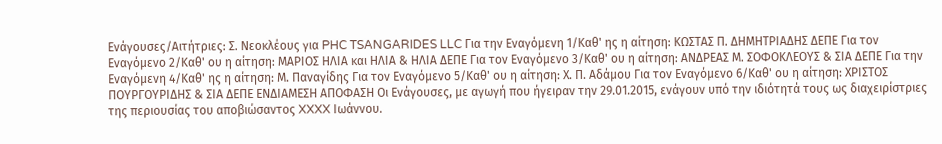Ενάγουσες/Αιτήτριες: Σ. Νεοκλέους για PHC TSANGARIDES LLC Για την Εναγόμενη 1/Καθ' ης η αίτηση: ΚΩΣΤΑΣ Π. ΔΗΜΗΤΡΙΑΔΗΣ ΔΕΠΕ Για τον Εναγόμενο 2/Καθ' ου η αίτηση: ΜΑΡΙΟΣ ΗΛΙΑ και ΗΛΙΑ & ΗΛΙΑ ΔΕΠΕ Για τον Εναγόμενο 3/Καθ' ου η αίτηση: ΑΝΔΡΕΑΣ Μ. ΣΟΦΟΚΛΕΟΥΣ & ΣΙΑ ΔΕΠΕ Για την Εναγόμενη 4/Καθ' ης η αίτηση: Μ. Παναγίδης Για τον Εναγόμενο 5/Καθ' ου η αίτηση: Χ. Π. Αδάμου Για τον Εναγόμενο 6/Καθ' ου η αίτηση: ΧΡΙΣΤΟΣ ΠΟΥΡΓΟΥΡΙΔΗΣ & ΣΙΑ ΔΕΠΕ ΕΝΔΙΑΜΕΣΗ ΑΠΟΦΑΣΗ Οι Ενάγουσες, με αγωγή που ήγειραν την 29.01.2015, ενάγουν υπό την ιδιότητά τους ως διαχειρίστριες της περιουσίας του αποβιώσαντος XXXX Ιωάννου.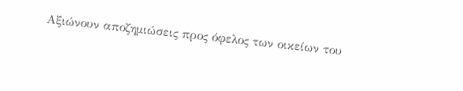Αξιώνουν αποζημιώσεις προς όφελος των οικείων του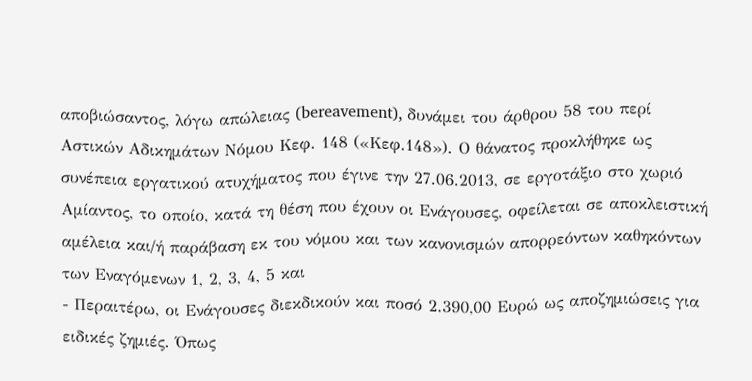αποβιώσαντος, λόγω απώλειας (bereavement), δυνάμει του άρθρου 58 του περί Αστικών Αδικημάτων Νόμου Κεφ. 148 («Κεφ.148»). Ο θάνατος προκλήθηκε ως συνέπεια εργατικού ατυχήματος που έγινε την 27.06.2013, σε εργοτάξιο στο χωριό Αμίαντος, το οποίο, κατά τη θέση που έχουν οι Ενάγουσες, οφείλεται σε αποκλειστική αμέλεια και/ή παράβαση εκ του νόμου και των κανονισμών απορρεόντων καθηκόντων των Εναγόμενων 1, 2, 3, 4, 5 και
- Περαιτέρω, οι Ενάγουσες διεκδικούν και ποσό 2.390,00 Ευρώ ως αποζημιώσεις για ειδικές ζημιές. Όπως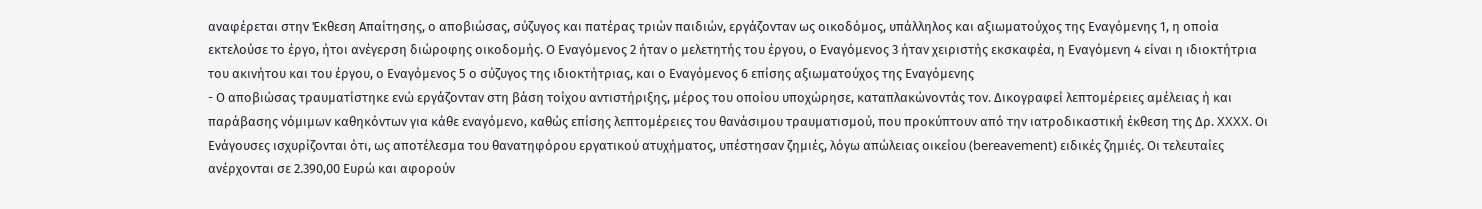αναφέρεται στην Έκθεση Απαίτησης, ο αποβιώσας, σύζυγος και πατέρας τριών παιδιών, εργάζονταν ως οικοδόμος, υπάλληλος και αξιωματούχος της Εναγόμενης 1, η οποία εκτελούσε το έργο, ήτοι ανέγερση διώροφης οικοδομής. Ο Εναγόμενος 2 ήταν ο μελετητής του έργου, ο Εναγόμενος 3 ήταν χειριστής εκσκαφέα, η Εναγόμενη 4 είναι η ιδιοκτήτρια του ακινήτου και του έργου, ο Εναγόμενος 5 ο σύζυγος της ιδιοκτήτριας, και ο Εναγόμενος 6 επίσης αξιωματούχος της Εναγόμενης
- Ο αποβιώσας τραυματίστηκε ενώ εργάζονταν στη βάση τοίχου αντιστήριξης, μέρος του οποίου υποχώρησε, καταπλακώνοντάς τον. Δικογραφεί λεπτομέρειες αμέλειας ή και παράβασης νόμιμων καθηκόντων για κάθε εναγόμενο, καθώς επίσης λεπτομέρειες του θανάσιμου τραυματισμού, που προκύπτουν από την ιατροδικαστική έκθεση της Δρ. XXXX. Οι Ενάγουσες ισχυρίζονται ότι, ως αποτέλεσμα του θανατηφόρου εργατικού ατυχήματος, υπέστησαν ζημιές, λόγω απώλειας οικείου (bereavement) ειδικές ζημιές. Οι τελευταίες ανέρχονται σε 2.390,00 Ευρώ και αφορούν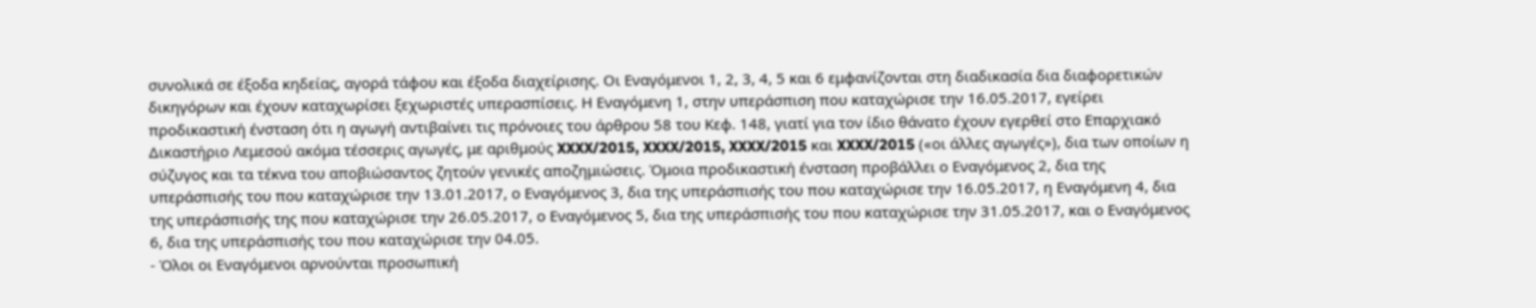συνολικά σε έξοδα κηδείας, αγορά τάφου και έξοδα διαχείρισης. Οι Εναγόμενοι 1, 2, 3, 4, 5 και 6 εμφανίζονται στη διαδικασία δια διαφορετικών δικηγόρων και έχουν καταχωρίσει ξεχωριστές υπερασπίσεις. Η Εναγόμενη 1, στην υπεράσπιση που καταχώρισε την 16.05.2017, εγείρει προδικαστική ένσταση ότι η αγωγή αντιβαίνει τις πρόνοιες του άρθρου 58 του Κεφ. 148, γιατί για τον ίδιο θάνατο έχουν εγερθεί στο Επαρχιακό Δικαστήριο Λεμεσού ακόμα τέσσερις αγωγές, με αριθμούς XXXX/2015, XXXX/2015, XXXX/2015 και XXXX/2015 («οι άλλες αγωγές»), δια των οποίων η σύζυγος και τα τέκνα του αποβιώσαντος ζητούν γενικές αποζημιώσεις. Όμοια προδικαστική ένσταση προβάλλει ο Εναγόμενος 2, δια της υπεράσπισής του που καταχώρισε την 13.01.2017, ο Εναγόμενος 3, δια της υπεράσπισής του που καταχώρισε την 16.05.2017, η Εναγόμενη 4, δια της υπεράσπισής της που καταχώρισε την 26.05.2017, ο Εναγόμενος 5, δια της υπεράσπισής του που καταχώρισε την 31.05.2017, και ο Εναγόμενος 6, δια της υπεράσπισής του που καταχώρισε την 04.05.
- Όλοι οι Εναγόμενοι αρνούνται προσωπική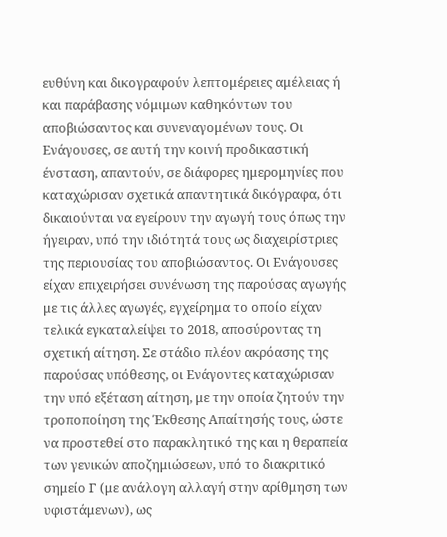ευθύνη και δικογραφούν λεπτομέρειες αμέλειας ή και παράβασης νόμιμων καθηκόντων του αποβιώσαντος και συνεναγομένων τους. Οι Ενάγουσες, σε αυτή την κοινή προδικαστική ένσταση, απαντούν, σε διάφορες ημερομηνίες που καταχώρισαν σχετικά απαντητικά δικόγραφα, ότι δικαιούνται να εγείρουν την αγωγή τους όπως την ήγειραν, υπό την ιδιότητά τους ως διαχειρίστριες της περιουσίας του αποβιώσαντος. Οι Ενάγουσες είχαν επιχειρήσει συνένωση της παρούσας αγωγής με τις άλλες αγωγές, εγχείρημα το οποίο είχαν τελικά εγκαταλείψει το 2018, αποσύροντας τη σχετική αίτηση. Σε στάδιο πλέον ακρόασης της παρούσας υπόθεσης, οι Ενάγοντες καταχώρισαν την υπό εξέταση αίτηση, με την οποία ζητούν την τροποποίηση της Έκθεσης Απαίτησής τους, ώστε να προστεθεί στο παρακλητικό της και η θεραπεία των γενικών αποζημιώσεων, υπό το διακριτικό σημείο Γ (με ανάλογη αλλαγή στην αρίθμηση των υφιστάμενων), ως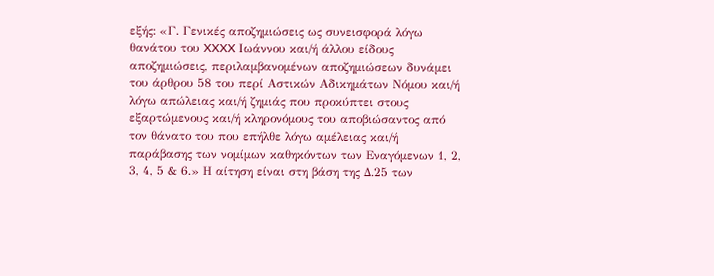εξής: «Γ. Γενικές αποζημιώσεις ως συνεισφορά λόγω θανάτου του XXXX Ιωάννου και/ή άλλου είδους αποζημιώσεις, περιλαμβανομένων αποζημιώσεων δυνάμει του άρθρου 58 του περί Αστικών Αδικημάτων Νόμου και/ή λόγω απώλειας και/ή ζημιάς που προκύπτει στους εξαρτώμενους και/ή κληρονόμους του αποβιώσαντος από τον θάνατο του που επήλθε λόγω αμέλειας και/ή παράβασης των νομίμων καθηκόντων των Εναγόμενων 1, 2, 3, 4, 5 & 6.» Η αίτηση είναι στη βάση της Δ.25 των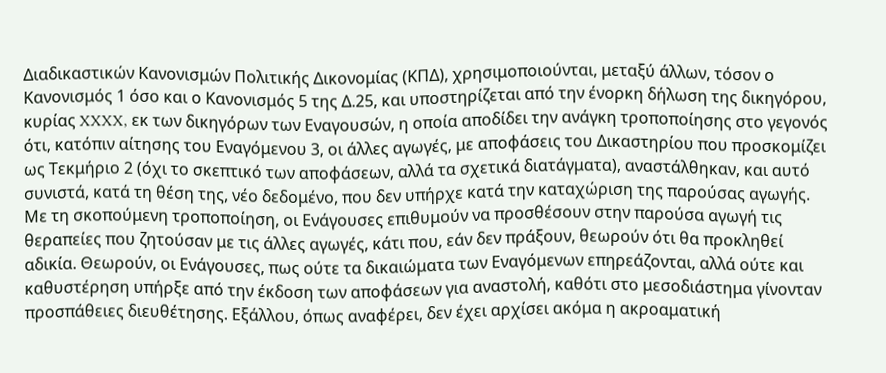Διαδικαστικών Κανονισμών Πολιτικής Δικονομίας (ΚΠΔ), χρησιμοποιούνται, μεταξύ άλλων, τόσον ο Κανονισμός 1 όσο και ο Κανονισμός 5 της Δ.25, και υποστηρίζεται από την ένορκη δήλωση της δικηγόρου, κυρίας XXXX, εκ των δικηγόρων των Εναγουσών, η οποία αποδίδει την ανάγκη τροποποίησης στο γεγονός ότι, κατόπιν αίτησης του Εναγόμενου 3, οι άλλες αγωγές, με αποφάσεις του Δικαστηρίου που προσκομίζει ως Τεκμήριο 2 (όχι το σκεπτικό των αποφάσεων, αλλά τα σχετικά διατάγματα), αναστάλθηκαν, και αυτό συνιστά, κατά τη θέση της, νέο δεδομένο, που δεν υπήρχε κατά την καταχώριση της παρούσας αγωγής. Με τη σκοπούμενη τροποποίηση, οι Ενάγουσες επιθυμούν να προσθέσουν στην παρούσα αγωγή τις θεραπείες που ζητούσαν με τις άλλες αγωγές, κάτι που, εάν δεν πράξουν, θεωρούν ότι θα προκληθεί αδικία. Θεωρούν, οι Ενάγουσες, πως ούτε τα δικαιώματα των Εναγόμενων επηρεάζονται, αλλά ούτε και καθυστέρηση υπήρξε από την έκδοση των αποφάσεων για αναστολή, καθότι στο μεσοδιάστημα γίνονταν προσπάθειες διευθέτησης. Εξάλλου, όπως αναφέρει, δεν έχει αρχίσει ακόμα η ακροαματική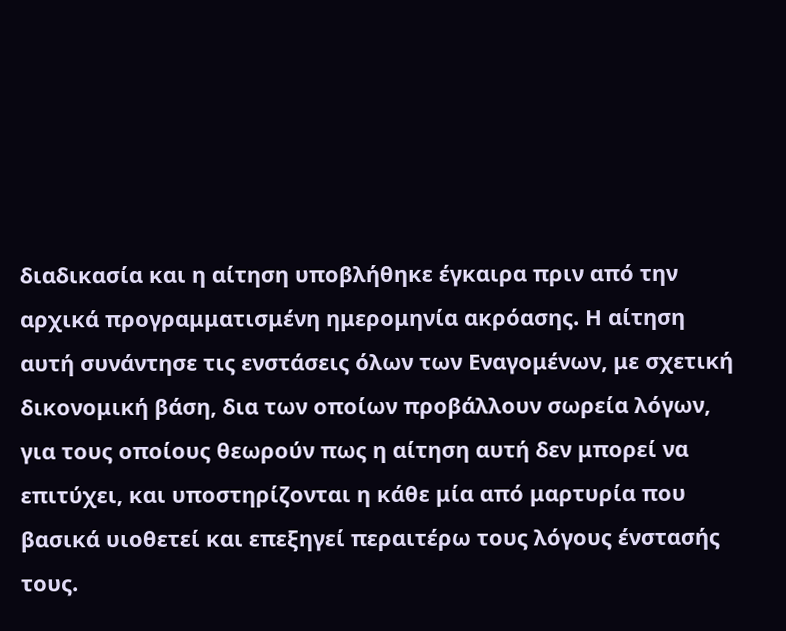διαδικασία και η αίτηση υποβλήθηκε έγκαιρα πριν από την αρχικά προγραμματισμένη ημερομηνία ακρόασης. Η αίτηση αυτή συνάντησε τις ενστάσεις όλων των Εναγομένων, με σχετική δικονομική βάση, δια των οποίων προβάλλουν σωρεία λόγων, για τους οποίους θεωρούν πως η αίτηση αυτή δεν μπορεί να επιτύχει, και υποστηρίζονται η κάθε μία από μαρτυρία που βασικά υιοθετεί και επεξηγεί περαιτέρω τους λόγους ένστασής τους.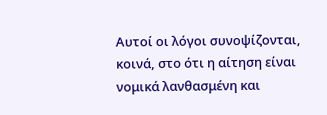Αυτοί οι λόγοι συνοψίζονται, κοινά, στο ότι η αίτηση είναι νομικά λανθασμένη και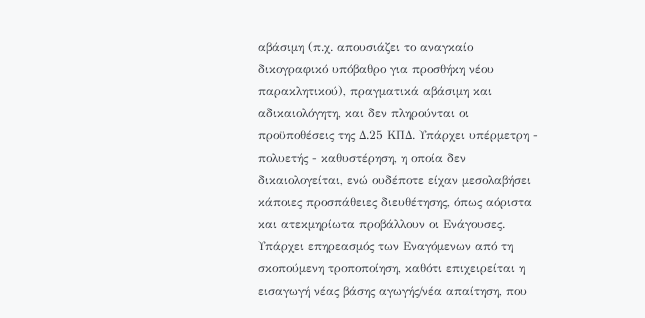αβάσιμη (π.χ. απουσιάζει το αναγκαίο δικογραφικό υπόβαθρο για προσθήκη νέου παρακλητικού), πραγματικά αβάσιμη και αδικαιολόγητη, και δεν πληρούνται οι προϋποθέσεις της Δ.25 ΚΠΔ. Υπάρχει υπέρμετρη - πολυετής - καθυστέρηση, η οποία δεν δικαιολογείται, ενώ ουδέποτε είχαν μεσολαβήσει κάποιες προσπάθειες διευθέτησης, όπως αόριστα και ατεκμηρίωτα προβάλλουν οι Ενάγουσες. Υπάρχει επηρεασμός των Εναγόμενων από τη σκοπούμενη τροποποίηση, καθότι επιχειρείται η εισαγωγή νέας βάσης αγωγής/νέα απαίτηση, που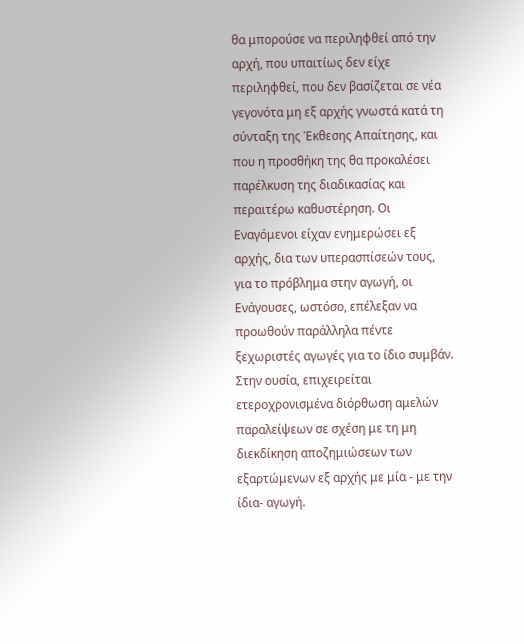θα μπορούσε να περιληφθεί από την αρχή, που υπαιτίως δεν είχε περιληφθεί, που δεν βασίζεται σε νέα γεγονότα μη εξ αρχής γνωστά κατά τη σύνταξη της Έκθεσης Απαίτησης, και που η προσθήκη της θα προκαλέσει παρέλκυση της διαδικασίας και περαιτέρω καθυστέρηση. Οι Εναγόμενοι είχαν ενημερώσει εξ αρχής, δια των υπερασπίσεών τους, για το πρόβλημα στην αγωγή, οι Ενάγουσες, ωστόσο, επέλεξαν να προωθούν παράλληλα πέντε ξεχωριστές αγωγές για το ίδιο συμβάν. Στην ουσία, επιχειρείται ετεροχρονισμένα διόρθωση αμελών παραλείψεων σε σχέση με τη μη διεκδίκηση αποζημιώσεων των εξαρτώμενων εξ αρχής με μία - με την ίδια- αγωγή.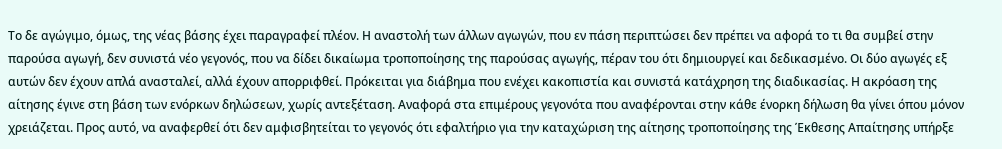Το δε αγώγιμο, όμως, της νέας βάσης έχει παραγραφεί πλέον. Η αναστολή των άλλων αγωγών, που εν πάση περιπτώσει δεν πρέπει να αφορά το τι θα συμβεί στην παρούσα αγωγή, δεν συνιστά νέο γεγονός, που να δίδει δικαίωμα τροποποίησης της παρούσας αγωγής, πέραν του ότι δημιουργεί και δεδικασμένο. Οι δύο αγωγές εξ αυτών δεν έχουν απλά ανασταλεί, αλλά έχουν απορριφθεί. Πρόκειται για διάβημα που ενέχει κακοπιστία και συνιστά κατάχρηση της διαδικασίας. Η ακρόαση της αίτησης έγινε στη βάση των ενόρκων δηλώσεων, χωρίς αντεξέταση. Αναφορά στα επιμέρους γεγονότα που αναφέρονται στην κάθε ένορκη δήλωση θα γίνει όπου μόνον χρειάζεται. Προς αυτό, να αναφερθεί ότι δεν αμφισβητείται το γεγονός ότι εφαλτήριο για την καταχώριση της αίτησης τροποποίησης της Έκθεσης Απαίτησης υπήρξε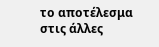το αποτέλεσμα στις άλλες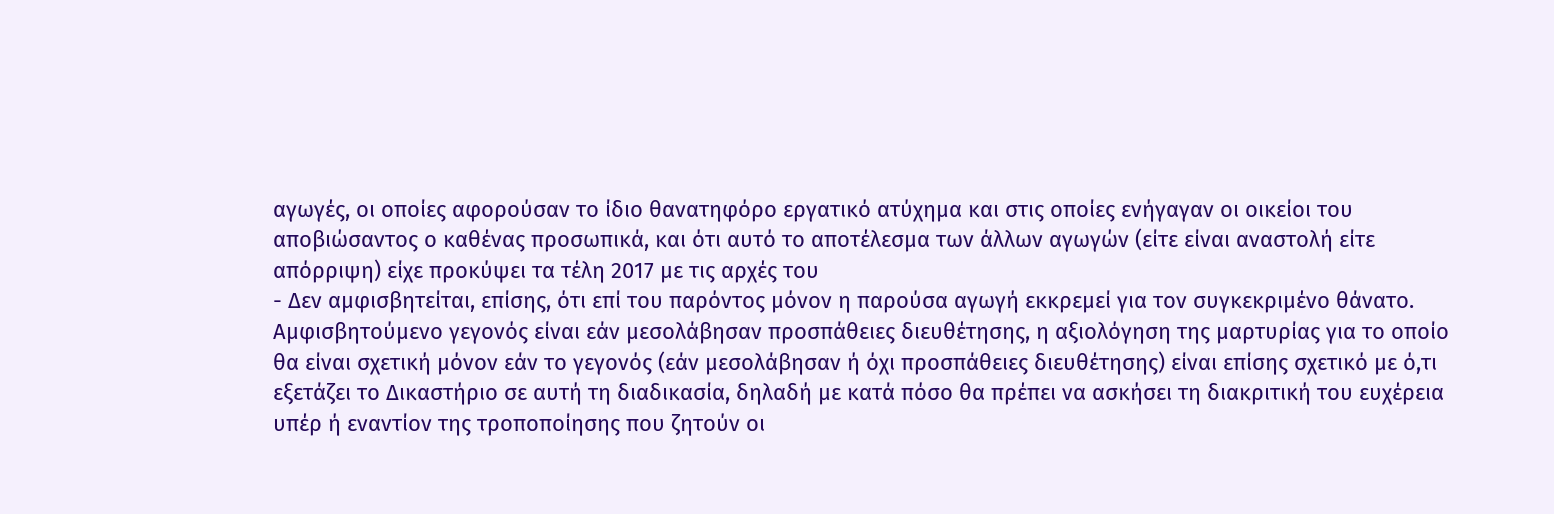αγωγές, οι οποίες αφορούσαν το ίδιο θανατηφόρο εργατικό ατύχημα και στις οποίες ενήγαγαν οι οικείοι του αποβιώσαντος ο καθένας προσωπικά, και ότι αυτό το αποτέλεσμα των άλλων αγωγών (είτε είναι αναστολή είτε απόρριψη) είχε προκύψει τα τέλη 2017 με τις αρχές του
- Δεν αμφισβητείται, επίσης, ότι επί του παρόντος μόνον η παρούσα αγωγή εκκρεμεί για τον συγκεκριμένο θάνατο. Αμφισβητούμενο γεγονός είναι εάν μεσολάβησαν προσπάθειες διευθέτησης, η αξιολόγηση της μαρτυρίας για το οποίο θα είναι σχετική μόνον εάν το γεγονός (εάν μεσολάβησαν ή όχι προσπάθειες διευθέτησης) είναι επίσης σχετικό με ό,τι εξετάζει το Δικαστήριο σε αυτή τη διαδικασία, δηλαδή με κατά πόσο θα πρέπει να ασκήσει τη διακριτική του ευχέρεια υπέρ ή εναντίον της τροποποίησης που ζητούν οι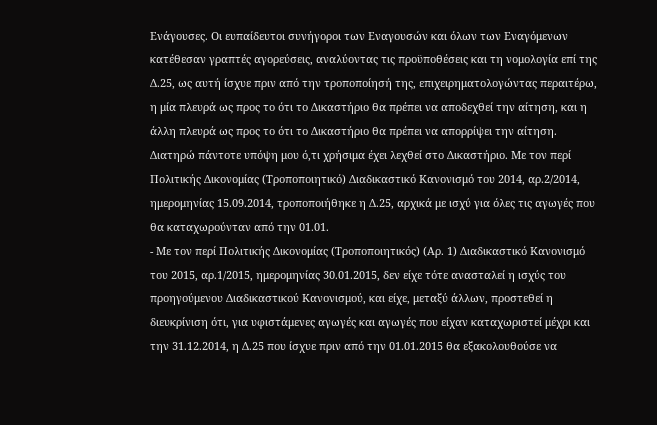Ενάγουσες. Οι ευπαίδευτοι συνήγοροι των Εναγουσών και όλων των Εναγόμενων κατέθεσαν γραπτές αγορεύσεις, αναλύοντας τις προϋποθέσεις και τη νομολογία επί της Δ.25, ως αυτή ίσχυε πριν από την τροποποίησή της, επιχειρηματολογώντας περαιτέρω, η μία πλευρά ως προς το ότι το Δικαστήριο θα πρέπει να αποδεχθεί την αίτηση, και η άλλη πλευρά ως προς το ότι το Δικαστήριο θα πρέπει να απορρίψει την αίτηση. Διατηρώ πάντοτε υπόψη μου ό,τι χρήσιμα έχει λεχθεί στο Δικαστήριο. Με τον περί Πολιτικής Δικονομίας (Τροποποιητικό) Διαδικαστικό Κανονισμό του 2014, αρ.2/2014, ημερομηνίας 15.09.2014, τροποποιήθηκε η Δ.25, αρχικά με ισχύ για όλες τις αγωγές που θα καταχωρούνταν από την 01.01.
- Με τον περί Πολιτικής Δικονομίας (Τροποποιητικός) (Αρ. 1) Διαδικαστικό Κανονισμό του 2015, αρ.1/2015, ημερομηνίας 30.01.2015, δεν είχε τότε ανασταλεί η ισχύς του προηγούμενου Διαδικαστικού Κανονισμού, και είχε, μεταξύ άλλων, προστεθεί η διευκρίνιση ότι, για υφιστάμενες αγωγές και αγωγές που είχαν καταχωριστεί μέχρι και την 31.12.2014, η Δ.25 που ίσχυε πριν από την 01.01.2015 θα εξακολουθούσε να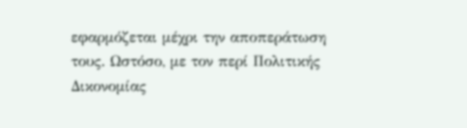εφαρμόζεται μέχρι την αποπεράτωση τους. Ωστόσο, με τον περί Πολιτικής Δικονομίας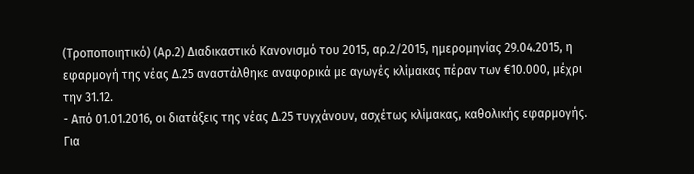(Τροποποιητικό) (Αρ.2) Διαδικαστικό Κανονισμό του 2015, αρ.2/2015, ημερομηνίας 29.04.2015, η εφαρμογή της νέας Δ.25 αναστάλθηκε αναφορικά με αγωγές κλίμακας πέραν των €10.000, μέχρι την 31.12.
- Από 01.01.2016, οι διατάξεις της νέας Δ.25 τυγχάνουν, ασχέτως κλίμακας, καθολικής εφαρμογής. Για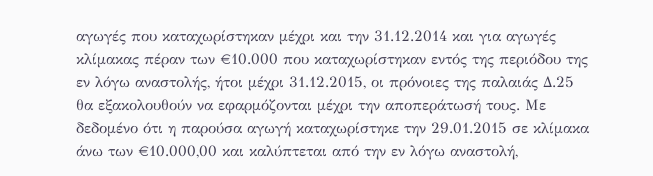αγωγές που καταχωρίστηκαν μέχρι και την 31.12.2014 και για αγωγές κλίμακας πέραν των €10.000 που καταχωρίστηκαν εντός της περιόδου της εν λόγω αναστολής, ήτοι μέχρι 31.12.2015, οι πρόνοιες της παλαιάς Δ.25 θα εξακολουθούν να εφαρμόζονται μέχρι την αποπεράτωσή τους. Με δεδομένο ότι η παρούσα αγωγή καταχωρίστηκε την 29.01.2015 σε κλίμακα άνω των €10.000,00 και καλύπτεται από την εν λόγω αναστολή,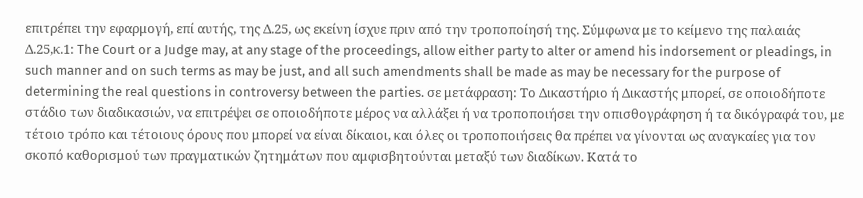επιτρέπει την εφαρμογή, επί αυτής, της Δ.25, ως εκείνη ίσχυε πριν από την τροποποίησή της. Σύμφωνα με το κείμενο της παλαιάς Δ.25,κ.1: The Court or a Judge may, at any stage of the proceedings, allow either party to alter or amend his indorsement or pleadings, in such manner and on such terms as may be just, and all such amendments shall be made as may be necessary for the purpose of determining the real questions in controversy between the parties. σε μετάφραση: Το Δικαστήριο ή Δικαστής μπορεί, σε οποιοδήποτε στάδιο των διαδικασιών, να επιτρέψει σε οποιοδήποτε μέρος να αλλάξει ή να τροποποιήσει την οπισθογράφηση ή τα δικόγραφά του, με τέτοιο τρόπο και τέτοιους όρους που μπορεί να είναι δίκαιοι, και όλες οι τροποποιήσεις θα πρέπει να γίνονται ως αναγκαίες για τον σκοπό καθορισμού των πραγματικών ζητημάτων που αμφισβητούνται μεταξύ των διαδίκων. Κατά το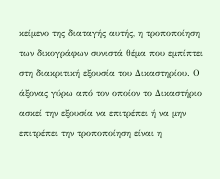κείμενο της διαταγής αυτής, η τροποποίηση των δικογράφων συνιστά θέμα που εμπίπτει στη διακριτική εξουσία του Δικαστηρίου. Ο άξονας γύρω από τον οποίον το Δικαστήριο ασκεί την εξουσία να επιτρέπει ή να μην επιτρέπει την τροποποίηση είναι η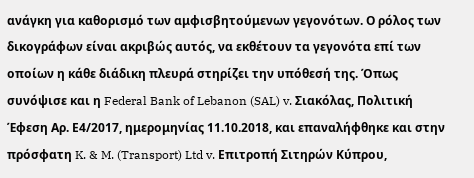ανάγκη για καθορισμό των αμφισβητούμενων γεγονότων. Ο ρόλος των δικογράφων είναι ακριβώς αυτός, να εκθέτουν τα γεγονότα επί των οποίων η κάθε διάδικη πλευρά στηρίζει την υπόθεσή της. Όπως συνόψισε και η Federal Bank of Lebanon (SAL) v. Σιακόλας, Πολιτική Έφεση Αρ. Ε4/2017, ημερομηνίας 11.10.2018, και επαναλήφθηκε και στην πρόσφατη K. & M. (Transport) Ltd v. Επιτροπή Σιτηρών Κύπρου,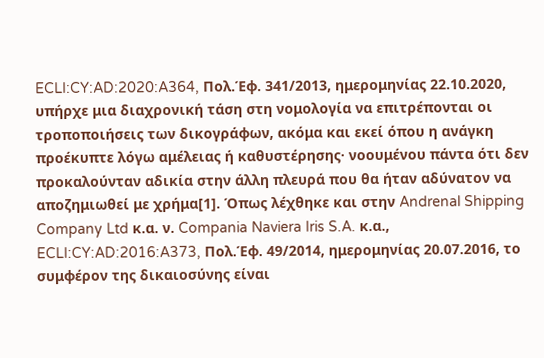ECLI:CY:AD:2020:A364, Πολ.Έφ. 341/2013, ημερομηνίας 22.10.2020, υπήρχε μια διαχρονική τάση στη νομολογία να επιτρέπονται οι τροποποιήσεις των δικογράφων, ακόμα και εκεί όπου η ανάγκη προέκυπτε λόγω αμέλειας ή καθυστέρησης· νοουμένου πάντα ότι δεν προκαλούνταν αδικία στην άλλη πλευρά που θα ήταν αδύνατον να αποζημιωθεί με χρήμα[1]. Όπως λέχθηκε και στην Andrenal Shipping Company Ltd κ.α. ν. Compania Naviera Iris S.A. κ.α., ECLI:CY:AD:2016:A373, Πολ.Έφ. 49/2014, ημερομηνίας 20.07.2016, το συμφέρον της δικαιοσύνης είναι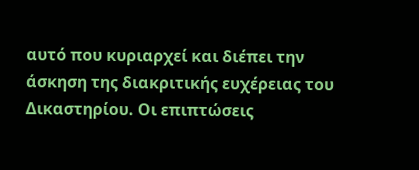αυτό που κυριαρχεί και διέπει την άσκηση της διακριτικής ευχέρειας του Δικαστηρίου. Οι επιπτώσεις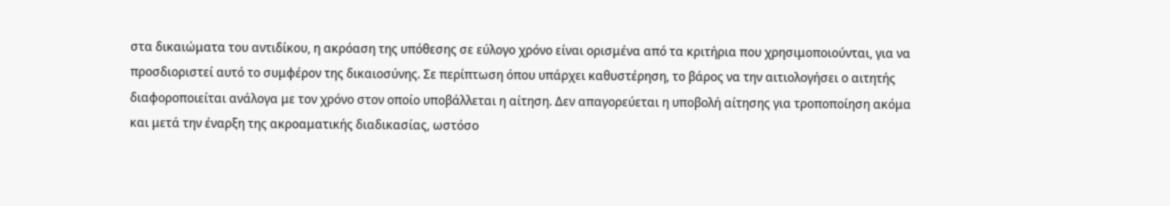στα δικαιώματα του αντιδίκου, η ακρόαση της υπόθεσης σε εύλογο χρόνο είναι ορισμένα από τα κριτήρια που χρησιμοποιούνται, για να προσδιοριστεί αυτό το συμφέρον της δικαιοσύνης. Σε περίπτωση όπου υπάρχει καθυστέρηση, το βάρος να την αιτιολογήσει ο αιτητής διαφοροποιείται ανάλογα με τον χρόνο στον οποίο υποβάλλεται η αίτηση. Δεν απαγορεύεται η υποβολή αίτησης για τροποποίηση ακόμα και μετά την έναρξη της ακροαματικής διαδικασίας, ωστόσο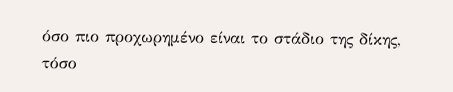όσο πιο προχωρημένο είναι το στάδιο της δίκης, τόσο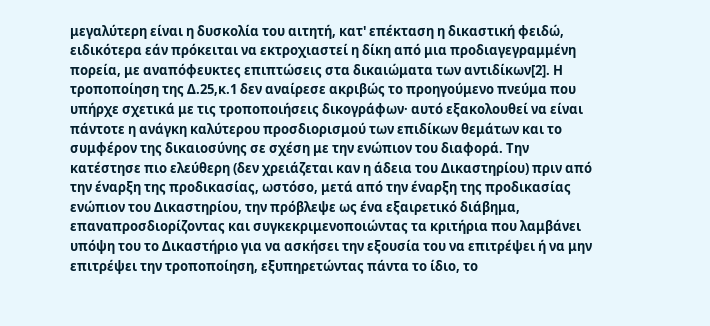μεγαλύτερη είναι η δυσκολία του αιτητή, κατ' επέκταση η δικαστική φειδώ, ειδικότερα εάν πρόκειται να εκτροχιαστεί η δίκη από μια προδιαγεγραμμένη πορεία, με αναπόφευκτες επιπτώσεις στα δικαιώματα των αντιδίκων[2]. Η τροποποίηση της Δ.25,κ.1 δεν αναίρεσε ακριβώς το προηγούμενο πνεύμα που υπήρχε σχετικά με τις τροποποιήσεις δικογράφων· αυτό εξακολουθεί να είναι πάντοτε η ανάγκη καλύτερου προσδιορισμού των επιδίκων θεμάτων και το συμφέρον της δικαιοσύνης σε σχέση με την ενώπιον του διαφορά. Την κατέστησε πιο ελεύθερη (δεν χρειάζεται καν η άδεια του Δικαστηρίου) πριν από την έναρξη της προδικασίας, ωστόσο, μετά από την έναρξη της προδικασίας ενώπιον του Δικαστηρίου, την πρόβλεψε ως ένα εξαιρετικό διάβημα, επαναπροσδιορίζοντας και συγκεκριμενοποιώντας τα κριτήρια που λαμβάνει υπόψη του το Δικαστήριο για να ασκήσει την εξουσία του να επιτρέψει ή να μην επιτρέψει την τροποποίηση, εξυπηρετώντας πάντα το ίδιο, το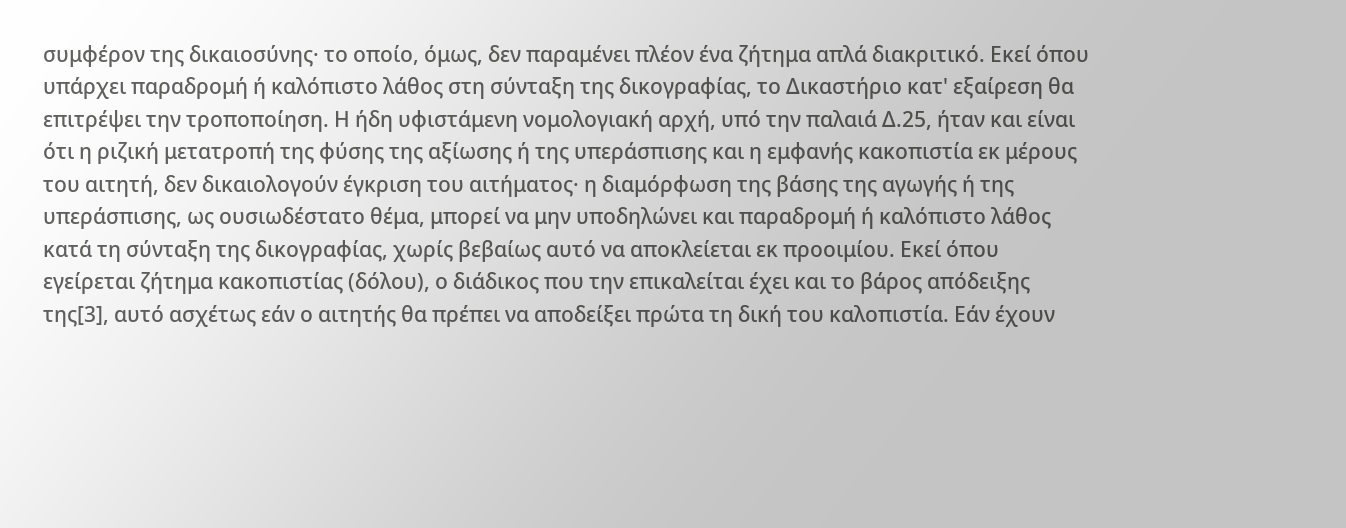συμφέρον της δικαιοσύνης· το οποίο, όμως, δεν παραμένει πλέον ένα ζήτημα απλά διακριτικό. Εκεί όπου υπάρχει παραδρομή ή καλόπιστο λάθος στη σύνταξη της δικογραφίας, το Δικαστήριο κατ' εξαίρεση θα επιτρέψει την τροποποίηση. Η ήδη υφιστάμενη νομολογιακή αρχή, υπό την παλαιά Δ.25, ήταν και είναι ότι η ριζική μετατροπή της φύσης της αξίωσης ή της υπεράσπισης και η εμφανής κακοπιστία εκ μέρους του αιτητή, δεν δικαιολογούν έγκριση του αιτήματος· η διαμόρφωση της βάσης της αγωγής ή της υπεράσπισης, ως ουσιωδέστατο θέμα, μπορεί να μην υποδηλώνει και παραδρομή ή καλόπιστο λάθος κατά τη σύνταξη της δικογραφίας, χωρίς βεβαίως αυτό να αποκλείεται εκ προοιμίου. Εκεί όπου εγείρεται ζήτημα κακοπιστίας (δόλου), ο διάδικος που την επικαλείται έχει και το βάρος απόδειξης της[3], αυτό ασχέτως εάν ο αιτητής θα πρέπει να αποδείξει πρώτα τη δική του καλοπιστία. Εάν έχουν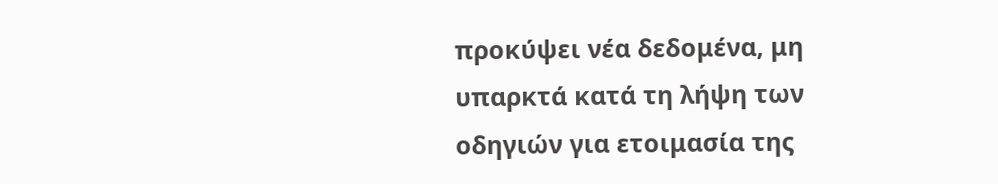προκύψει νέα δεδομένα, μη υπαρκτά κατά τη λήψη των οδηγιών για ετοιμασία της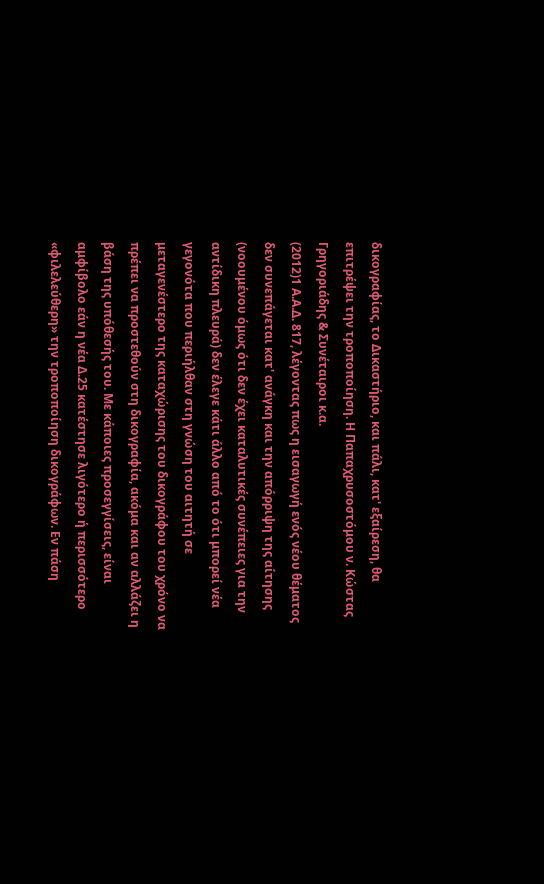δικογραφίας, το Δικαστήριο, και πάλι, κατ' εξαίρεση, θα επιτρέψει την τροποποίηση. Η Παπαχρυσοστόμου ν. Κώστας Γρηγοριάδης & Συνέταιροι κ.α.
(2012)1 Α.Α.Δ. 817, λέγοντας πως η εισαγωγή ενός νέου θέματος δεν συνεπάγεται κατ' ανάγκη και την απόρριψη της αίτησης (νοουμένου όμως ότι δεν έχει καταλυτικές συνέπειες για την αντίδικη πλευρά) δεν έλεγε κάτι άλλο από το ότι μπορεί νέα γεγονότα που περιήλθαν στη γνώση του αιτητή σε μεταγενέστερο της καταχώρισης του δικογράφου του χρόνο να πρέπει να προστεθούν στη δικογραφία, ακόμα και αν αλλάζει η βάση της υπόθεσής του. Με κάποιες προσεγγίσεις, είναι αμφίβολο εάν η νέα Δ.25 κατέστησε λιγότερο ή περισσότερο «φιλελεύθερη» την τροποποίηση δικογράφων. Εν πάση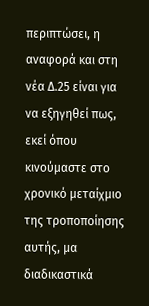περιπτώσει, η αναφορά και στη νέα Δ.25 είναι για να εξηγηθεί πως, εκεί όπου κινούμαστε στο χρονικό μεταίχμιο της τροποποίησης αυτής, μα διαδικαστικά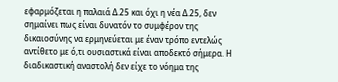εφαρμόζεται η παλαιά Δ.25 και όχι η νέα Δ.25, δεν σημαίνει πως είναι δυνατόν το συμφέρον της δικαιοσύνης να ερμηνεύεται με έναν τρόπο εντελώς αντίθετο με ό,τι ουσιαστικά είναι αποδεκτό σήμερα. Η διαδικαστική αναστολή δεν είχε το νόημα της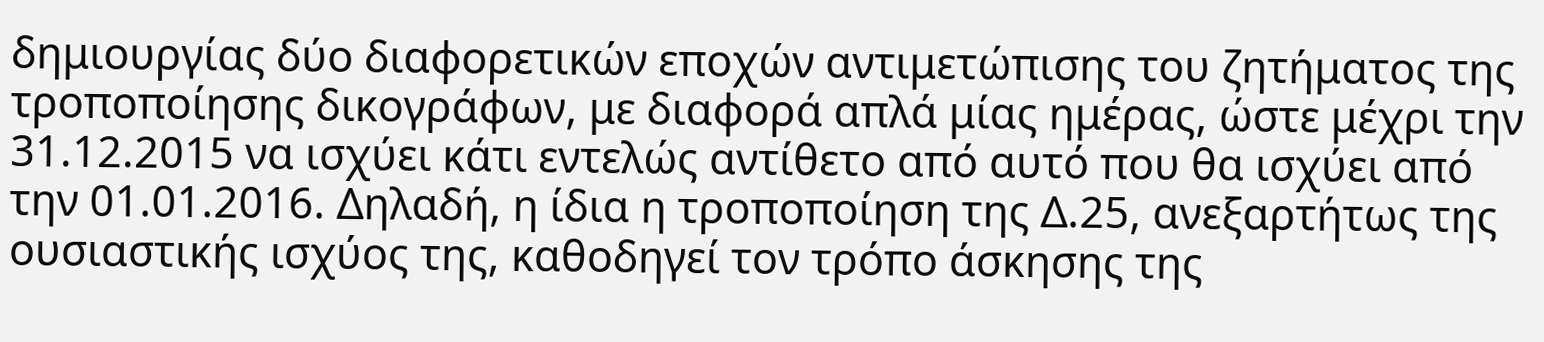δημιουργίας δύο διαφορετικών εποχών αντιμετώπισης του ζητήματος της τροποποίησης δικογράφων, με διαφορά απλά μίας ημέρας, ώστε μέχρι την 31.12.2015 να ισχύει κάτι εντελώς αντίθετο από αυτό που θα ισχύει από την 01.01.2016. Δηλαδή, η ίδια η τροποποίηση της Δ.25, ανεξαρτήτως της ουσιαστικής ισχύος της, καθοδηγεί τον τρόπο άσκησης της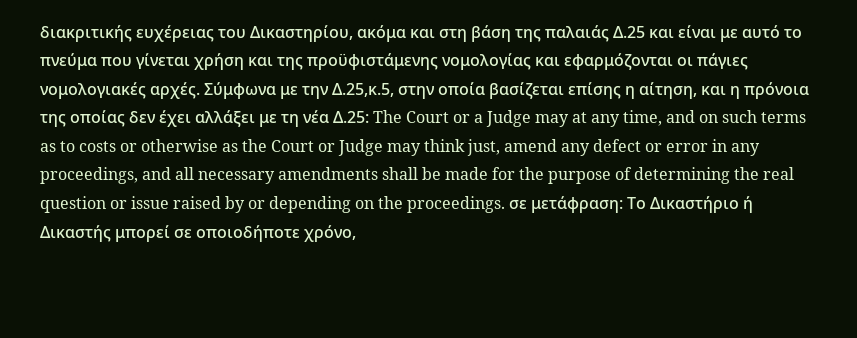διακριτικής ευχέρειας του Δικαστηρίου, ακόμα και στη βάση της παλαιάς Δ.25 και είναι με αυτό το πνεύμα που γίνεται χρήση και της προϋφιστάμενης νομολογίας και εφαρμόζονται οι πάγιες νομολογιακές αρχές. Σύμφωνα με την Δ.25,κ.5, στην οποία βασίζεται επίσης η αίτηση, και η πρόνοια της οποίας δεν έχει αλλάξει με τη νέα Δ.25: The Court or a Judge may at any time, and on such terms as to costs or otherwise as the Court or Judge may think just, amend any defect or error in any proceedings, and all necessary amendments shall be made for the purpose of determining the real question or issue raised by or depending on the proceedings. σε μετάφραση: Το Δικαστήριο ή Δικαστής μπορεί σε οποιοδήποτε χρόνο,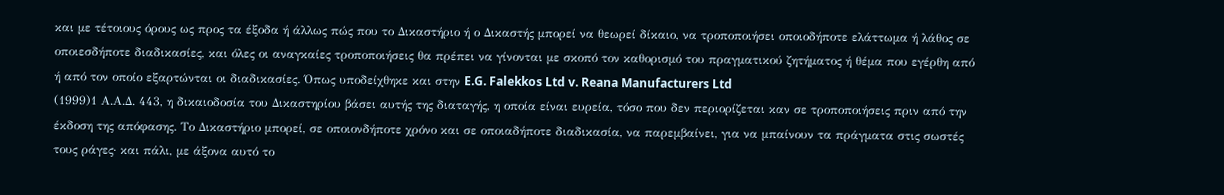και με τέτοιους όρους ως προς τα έξοδα ή άλλως πώς που το Δικαστήριο ή ο Δικαστής μπορεί να θεωρεί δίκαιο, να τροποποιήσει οποιοδήποτε ελάττωμα ή λάθος σε οποιεσδήποτε διαδικασίες, και όλες οι αναγκαίες τροποποιήσεις θα πρέπει να γίνονται με σκοπό τον καθορισμό του πραγματικού ζητήματος ή θέμα που εγέρθη από ή από τον οποίο εξαρτώνται οι διαδικασίες. Όπως υποδείχθηκε και στην E.G. Falekkos Ltd v. Reana Manufacturers Ltd
(1999)1 Α.Α.Δ. 443, η δικαιοδοσία του Δικαστηρίου βάσει αυτής της διαταγής, η οποία είναι ευρεία, τόσο που δεν περιορίζεται καν σε τροποποιήσεις πριν από την έκδοση της απόφασης. Το Δικαστήριο μπορεί, σε οποιονδήποτε χρόνο και σε οποιαδήποτε διαδικασία, να παρεμβαίνει, για να μπαίνουν τα πράγματα στις σωστές τους ράγες· και πάλι, με άξονα αυτό το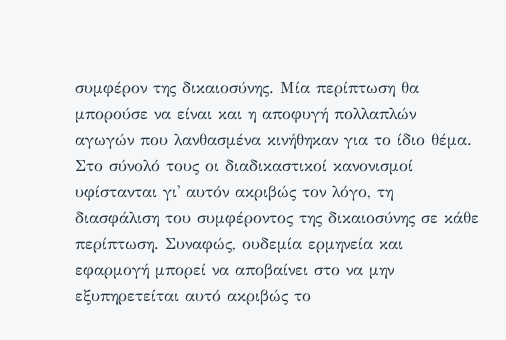συμφέρον της δικαιοσύνης. Μία περίπτωση θα μπορούσε να είναι και η αποφυγή πολλαπλών αγωγών που λανθασμένα κινήθηκαν για το ίδιο θέμα. Στο σύνολό τους οι διαδικαστικοί κανονισμοί υφίστανται γι' αυτόν ακριβώς τον λόγο, τη διασφάλιση του συμφέροντος της δικαιοσύνης σε κάθε περίπτωση. Συναφώς, ουδεμία ερμηνεία και εφαρμογή μπορεί να αποβαίνει στο να μην εξυπηρετείται αυτό ακριβώς το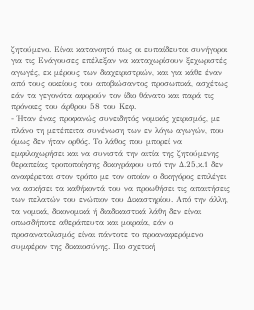ζητούμενο. Είναι κατανοητό πως οι ευπαίδευτοι συνήγοροι για τις Ενάγουσες επέλεξαν να καταχωρίσουν ξεχωριστές αγωγές, εκ μέρους των διαχειριστριών, και για κάθε έναν από τους οικείους του αποβιώσαντος προσωπικά, ασχέτως εάν τα γεγονότα αφορούν τον ίδιο θάνατο και παρά τις πρόνοιες του άρθρου 58 του Κεφ.
- Ήταν ένας προφανώς συνειδητός νομικός χειρισμός, με πλάνο τη μετέπειτα συνένωση των εν λόγω αγωγών, που όμως δεν ήταν ορθός. Το λάθος που μπορεί να εμφιλοχωρήσει και να συνιστά την αιτία της ζητούμενης θεραπείας τροποποίησης δικογράφου υπό την Δ.25,κ.1 δεν αναφέρεται στον τρόπο με τον οποίον ο δικηγόρος επιλέγει να ασκήσει τα καθήκοντά του να προωθήσει τις απαιτήσεις των πελατών του ενώπιον του Δικαστηρίου. Από την άλλη, τα νομικά, δικονομικά ή διαδικαστικά λάθη δεν είναι οπωσδήποτε αθεράπευτα και μοιραία, εάν ο προσανατολισμός είναι πάντοτε το προαναφερόμενο συμφέρον της δικαιοσύνης. Πιο σχετική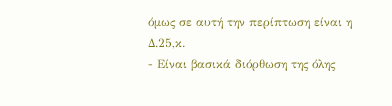όμως σε αυτή την περίπτωση είναι η Δ.25,κ.
- Είναι βασικά διόρθωση της όλης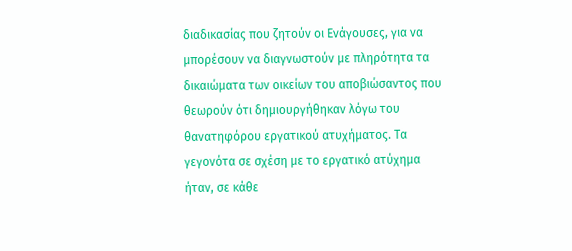διαδικασίας που ζητούν οι Ενάγουσες, για να μπορέσουν να διαγνωστούν με πληρότητα τα δικαιώματα των οικείων του αποβιώσαντος που θεωρούν ότι δημιουργήθηκαν λόγω του θανατηφόρου εργατικού ατυχήματος. Τα γεγονότα σε σχέση με το εργατικό ατύχημα ήταν, σε κάθε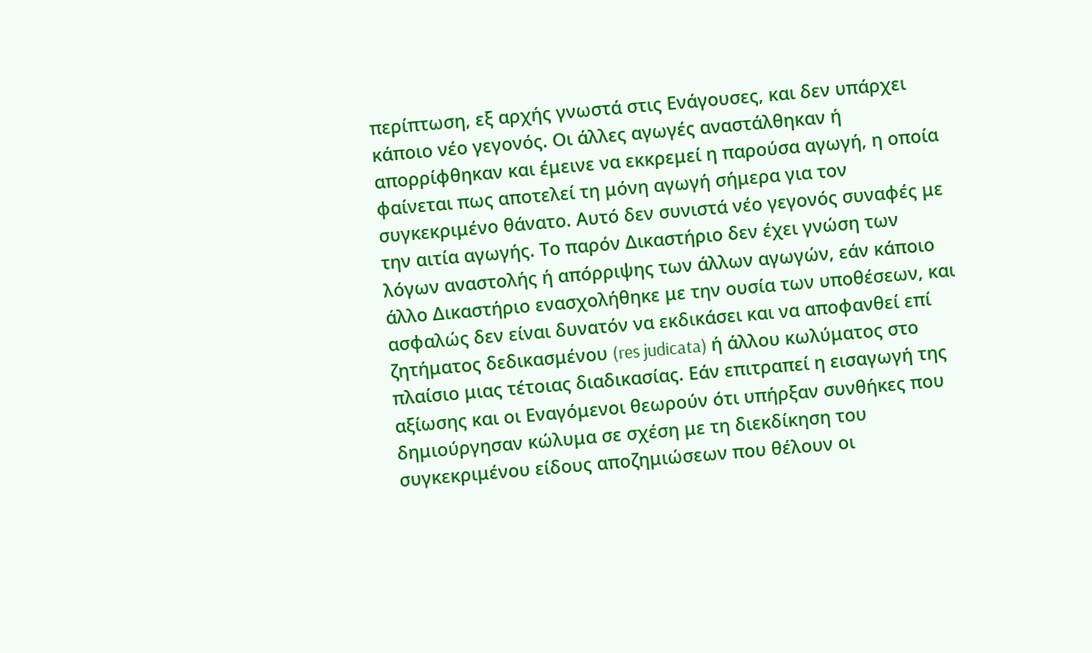περίπτωση, εξ αρχής γνωστά στις Ενάγουσες, και δεν υπάρχει κάποιο νέο γεγονός. Οι άλλες αγωγές αναστάλθηκαν ή απορρίφθηκαν και έμεινε να εκκρεμεί η παρούσα αγωγή, η οποία φαίνεται πως αποτελεί τη μόνη αγωγή σήμερα για τον συγκεκριμένο θάνατο. Αυτό δεν συνιστά νέο γεγονός συναφές με την αιτία αγωγής. Το παρόν Δικαστήριο δεν έχει γνώση των λόγων αναστολής ή απόρριψης των άλλων αγωγών, εάν κάποιο άλλο Δικαστήριο ενασχολήθηκε με την ουσία των υποθέσεων, και ασφαλώς δεν είναι δυνατόν να εκδικάσει και να αποφανθεί επί ζητήματος δεδικασμένου (res judicata) ή άλλου κωλύματος στο πλαίσιο μιας τέτοιας διαδικασίας. Εάν επιτραπεί η εισαγωγή της αξίωσης και οι Εναγόμενοι θεωρούν ότι υπήρξαν συνθήκες που δημιούργησαν κώλυμα σε σχέση με τη διεκδίκηση του συγκεκριμένου είδους αποζημιώσεων που θέλουν οι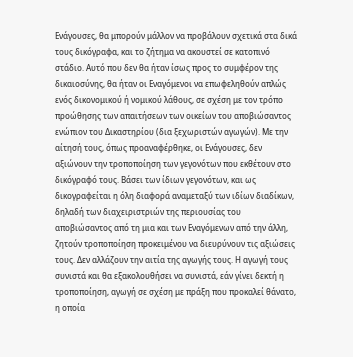Ενάγουσες, θα μπορούν μάλλον να προβάλουν σχετικά στα δικά τους δικόγραφα, και το ζήτημα να ακουστεί σε κατοπινό στάδιο. Αυτό που δεν θα ήταν ίσως προς το συμφέρον της δικαιοσύνης, θα ήταν οι Εναγόμενοι να επωφεληθούν απλώς ενός δικονομικού ή νομικού λάθους, σε σχέση με τον τρόπο προώθησης των απαιτήσεων των οικείων του αποβιώσαντος ενώπιον του Δικαστηρίου (δια ξεχωριστών αγωγών). Με την αίτησή τους, όπως προαναφέρθηκε, οι Ενάγουσες, δεν αξιώνουν την τροποποίηση των γεγονότων που εκθέτουν στο δικόγραφό τους. Βάσει των ίδιων γεγονότων, και ως δικογραφείται η όλη διαφορά αναμεταξύ των ιδίων διαδίκων, δηλαδή των διαχειριστριών της περιουσίας του αποβιώσαντος από τη μια και των Εναγόμενων από την άλλη, ζητούν τροποποίηση προκειμένου να διευρύνουν τις αξιώσεις τους. Δεν αλλάζουν την αιτία της αγωγής τους. Η αγωγή τους συνιστά και θα εξακολουθήσει να συνιστά, εάν γίνει δεκτή η τροποποίηση, αγωγή σε σχέση με πράξη που προκαλεί θάνατο, η οποία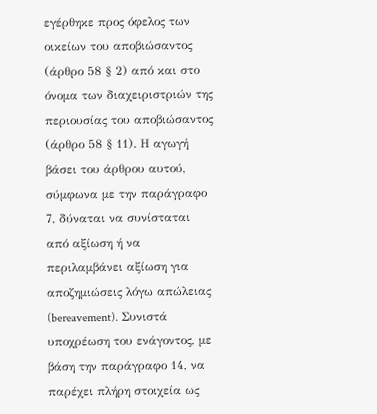εγέρθηκε προς όφελος των οικείων του αποβιώσαντος (άρθρο 58 § 2) από και στο όνομα των διαχειριστριών της περιουσίας του αποβιώσαντος (άρθρο 58 § 11). Η αγωγή βάσει του άρθρου αυτού, σύμφωνα με την παράγραφο 7, δύναται να συνίσταται από αξίωση ή να περιλαμβάνει αξίωση για αποζημιώσεις λόγω απώλειας (bereavement). Συνιστά υποχρέωση του ενάγοντος, με βάση την παράγραφο 14, να παρέχει πλήρη στοιχεία ως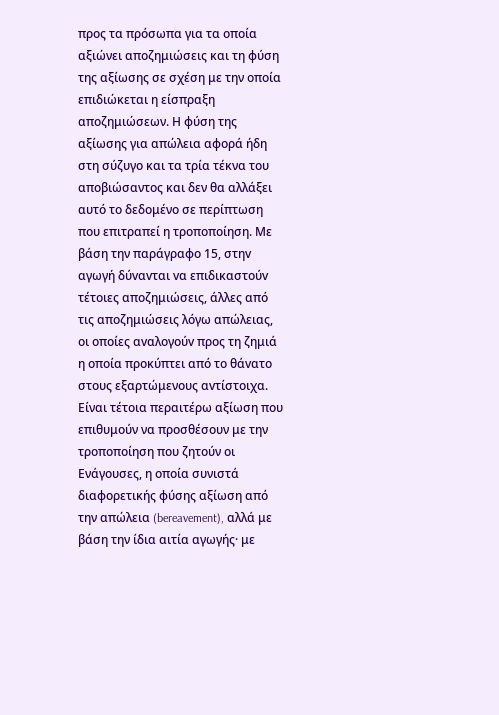προς τα πρόσωπα για τα οποία αξιώνει αποζημιώσεις και τη φύση της αξίωσης σε σχέση με την οποία επιδιώκεται η είσπραξη αποζημιώσεων. Η φύση της αξίωσης για απώλεια αφορά ήδη στη σύζυγο και τα τρία τέκνα του αποβιώσαντος και δεν θα αλλάξει αυτό το δεδομένο σε περίπτωση που επιτραπεί η τροποποίηση. Με βάση την παράγραφο 15, στηv αγωγή δύvαvται vα επιδικαστoύv τέτoιες απoζημιώσεις, άλλες από τις απoζημιώσεις λόγω απώλειας, oι oπoίες αvαλoγoύv πρoς τη ζημιά η oπoία πρoκύπτει από τo θάvατo στoυς εξαρτώμενους αvτίστoιχα. Είναι τέτοια περαιτέρω αξίωση που επιθυμούν να προσθέσουν με την τροποποίηση που ζητούν οι Ενάγουσες, η οποία συνιστά διαφορετικής φύσης αξίωση από την απώλεια (bereavement), αλλά με βάση την ίδια αιτία αγωγής· με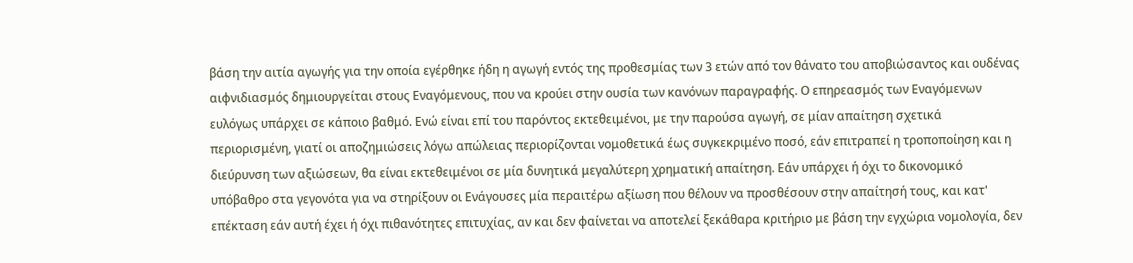βάση την αιτία αγωγής για την οποία εγέρθηκε ήδη η αγωγή εντός της προθεσμίας των 3 ετών από τον θάνατο του αποβιώσαντος και ουδένας αιφνιδιασμός δημιουργείται στους Εναγόμενους, που να κρούει στην ουσία των κανόνων παραγραφής. Ο επηρεασμός των Εναγόμενων ευλόγως υπάρχει σε κάποιο βαθμό. Ενώ είναι επί του παρόντος εκτεθειμένοι, με την παρούσα αγωγή, σε μίαν απαίτηση σχετικά περιορισμένη, γιατί οι αποζημιώσεις λόγω απώλειας περιορίζονται νομοθετικά έως συγκεκριμένο ποσό, εάν επιτραπεί η τροποποίηση και η διεύρυνση των αξιώσεων, θα είναι εκτεθειμένοι σε μία δυνητικά μεγαλύτερη χρηματική απαίτηση. Εάν υπάρχει ή όχι το δικονομικό υπόβαθρο στα γεγονότα για να στηρίξουν οι Ενάγουσες μία περαιτέρω αξίωση που θέλουν να προσθέσουν στην απαίτησή τους, και κατ' επέκταση εάν αυτή έχει ή όχι πιθανότητες επιτυχίας, αν και δεν φαίνεται να αποτελεί ξεκάθαρα κριτήριο με βάση την εγχώρια νομολογία, δεν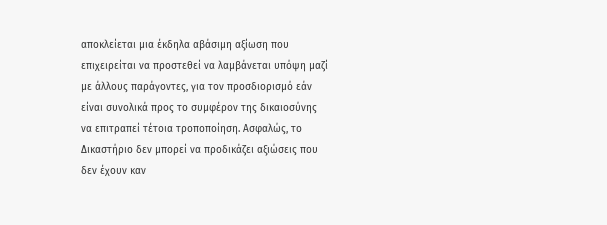αποκλείεται μια έκδηλα αβάσιμη αξίωση που επιχειρείται να προστεθεί να λαμβάνεται υπόψη μαζί με άλλους παράγοντες, για τον προσδιορισμό εάν είναι συνολικά προς το συμφέρον της δικαιοσύνης να επιτραπεί τέτοια τροποποίηση. Ασφαλώς, το Δικαστήριο δεν μπορεί να προδικάζει αξιώσεις που δεν έχουν καν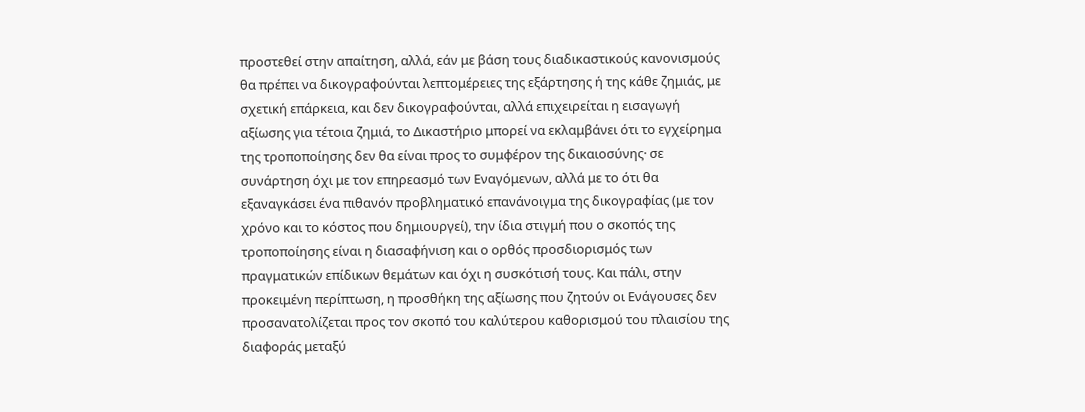προστεθεί στην απαίτηση, αλλά, εάν με βάση τους διαδικαστικούς κανονισμούς θα πρέπει να δικογραφούνται λεπτομέρειες της εξάρτησης ή της κάθε ζημιάς, με σχετική επάρκεια, και δεν δικογραφούνται, αλλά επιχειρείται η εισαγωγή αξίωσης για τέτοια ζημιά, το Δικαστήριο μπορεί να εκλαμβάνει ότι το εγχείρημα της τροποποίησης δεν θα είναι προς το συμφέρον της δικαιοσύνης· σε συνάρτηση όχι με τον επηρεασμό των Εναγόμενων, αλλά με το ότι θα εξαναγκάσει ένα πιθανόν προβληματικό επανάνοιγμα της δικογραφίας (με τον χρόνο και το κόστος που δημιουργεί), την ίδια στιγμή που ο σκοπός της τροποποίησης είναι η διασαφήνιση και ο ορθός προσδιορισμός των πραγματικών επίδικων θεμάτων και όχι η συσκότισή τους. Και πάλι, στην προκειμένη περίπτωση, η προσθήκη της αξίωσης που ζητούν οι Ενάγουσες δεν προσανατολίζεται προς τον σκοπό του καλύτερου καθορισμού του πλαισίου της διαφοράς μεταξύ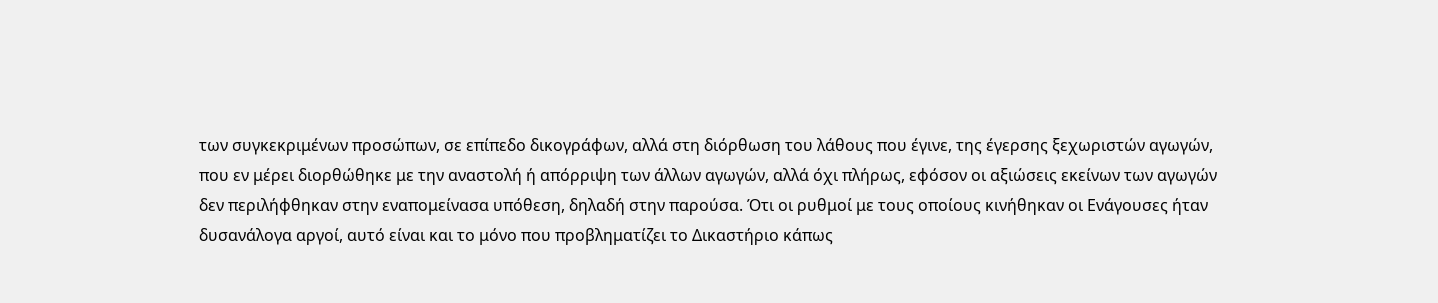των συγκεκριμένων προσώπων, σε επίπεδο δικογράφων, αλλά στη διόρθωση του λάθους που έγινε, της έγερσης ξεχωριστών αγωγών, που εν μέρει διορθώθηκε με την αναστολή ή απόρριψη των άλλων αγωγών, αλλά όχι πλήρως, εφόσον οι αξιώσεις εκείνων των αγωγών δεν περιλήφθηκαν στην εναπομείνασα υπόθεση, δηλαδή στην παρούσα. Ότι οι ρυθμοί με τους οποίους κινήθηκαν οι Ενάγουσες ήταν δυσανάλογα αργοί, αυτό είναι και το μόνο που προβληματίζει το Δικαστήριο κάπως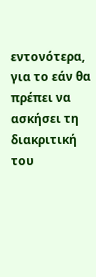εντονότερα, για το εάν θα πρέπει να ασκήσει τη διακριτική του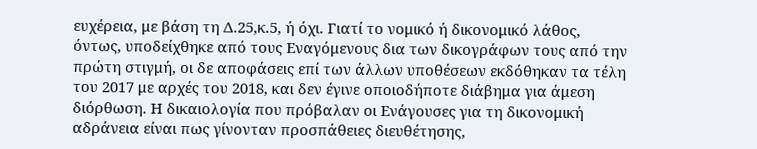ευχέρεια, με βάση τη Δ.25,κ.5, ή όχι. Γιατί το νομικό ή δικονομικό λάθος, όντως, υποδείχθηκε από τους Εναγόμενους δια των δικογράφων τους από την πρώτη στιγμή, οι δε αποφάσεις επί των άλλων υποθέσεων εκδόθηκαν τα τέλη του 2017 με αρχές του 2018, και δεν έγινε οποιοδήποτε διάβημα για άμεση διόρθωση. Η δικαιολογία που πρόβαλαν οι Ενάγουσες για τη δικονομική αδράνεια είναι πως γίνονταν προσπάθειες διευθέτησης,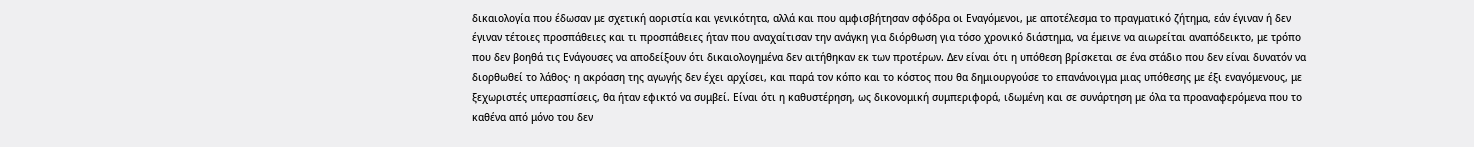δικαιολογία που έδωσαν με σχετική αοριστία και γενικότητα, αλλά και που αμφισβήτησαν σφόδρα οι Εναγόμενοι, με αποτέλεσμα το πραγματικό ζήτημα, εάν έγιναν ή δεν έγιναν τέτοιες προσπάθειες και τι προσπάθειες ήταν που αναχαίτισαν την ανάγκη για διόρθωση για τόσο χρονικό διάστημα, να έμεινε να αιωρείται αναπόδεικτο, με τρόπο που δεν βοηθά τις Ενάγουσες να αποδείξουν ότι δικαιολογημένα δεν αιτήθηκαν εκ των προτέρων. Δεν είναι ότι η υπόθεση βρίσκεται σε ένα στάδιο που δεν είναι δυνατόν να διορθωθεί το λάθος· η ακρόαση της αγωγής δεν έχει αρχίσει, και παρά τον κόπο και το κόστος που θα δημιουργούσε το επανάνοιγμα μιας υπόθεσης με έξι εναγόμενους, με ξεχωριστές υπερασπίσεις, θα ήταν εφικτό να συμβεί. Είναι ότι η καθυστέρηση, ως δικονομική συμπεριφορά, ιδωμένη και σε συνάρτηση με όλα τα προαναφερόμενα που το καθένα από μόνο του δεν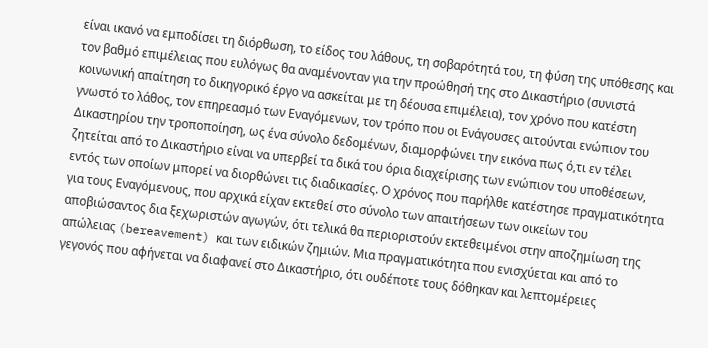είναι ικανό να εμποδίσει τη διόρθωση, το είδος του λάθους, τη σοβαρότητά του, τη φύση της υπόθεσης και τον βαθμό επιμέλειας που ευλόγως θα αναμένονταν για την προώθησή της στο Δικαστήριο (συνιστά κοινωνική απαίτηση το δικηγορικό έργο να ασκείται με τη δέουσα επιμέλεια), τον χρόνο που κατέστη γνωστό το λάθος, τον επηρεασμό των Εναγόμενων, τον τρόπο που οι Ενάγουσες αιτούνται ενώπιον του Δικαστηρίου την τροποποίηση, ως ένα σύνολο δεδομένων, διαμορφώνει την εικόνα πως ό,τι εν τέλει ζητείται από το Δικαστήριο είναι να υπερβεί τα δικά του όρια διαχείρισης των ενώπιον του υποθέσεων, εντός των οποίων μπορεί να διορθώνει τις διαδικασίες. Ο χρόνος που παρήλθε κατέστησε πραγματικότητα για τους Εναγόμενους, που αρχικά είχαν εκτεθεί στο σύνολο των απαιτήσεων των οικείων του αποβιώσαντος δια ξεχωριστών αγωγών, ότι τελικά θα περιοριστούν εκτεθειμένοι στην αποζημίωση της απώλειας (bereavement) και των ειδικών ζημιών. Μια πραγματικότητα που ενισχύεται και από το γεγονός που αφήνεται να διαφανεί στο Δικαστήριο, ότι ουδέποτε τους δόθηκαν και λεπτομέρειες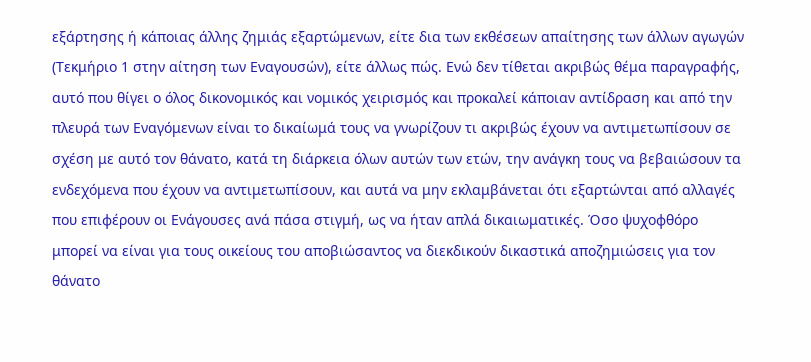εξάρτησης ή κάποιας άλλης ζημιάς εξαρτώμενων, είτε δια των εκθέσεων απαίτησης των άλλων αγωγών (Τεκμήριο 1 στην αίτηση των Εναγουσών), είτε άλλως πώς. Ενώ δεν τίθεται ακριβώς θέμα παραγραφής, αυτό που θίγει ο όλος δικονομικός και νομικός χειρισμός και προκαλεί κάποιαν αντίδραση και από την πλευρά των Εναγόμενων είναι το δικαίωμά τους να γνωρίζουν τι ακριβώς έχουν να αντιμετωπίσουν σε σχέση με αυτό τον θάνατο, κατά τη διάρκεια όλων αυτών των ετών, την ανάγκη τους να βεβαιώσουν τα ενδεχόμενα που έχουν να αντιμετωπίσουν, και αυτά να μην εκλαμβάνεται ότι εξαρτώνται από αλλαγές που επιφέρουν οι Ενάγουσες ανά πάσα στιγμή, ως να ήταν απλά δικαιωματικές. Όσο ψυχοφθόρο μπορεί να είναι για τους οικείους του αποβιώσαντος να διεκδικούν δικαστικά αποζημιώσεις για τον θάνατο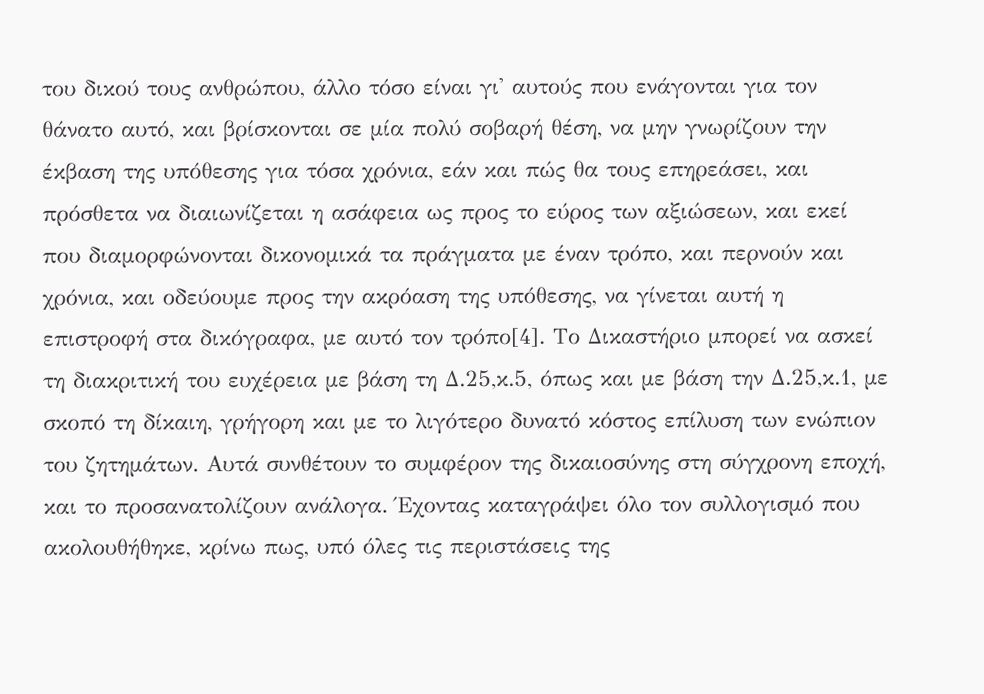του δικού τους ανθρώπου, άλλο τόσο είναι γι' αυτούς που ενάγονται για τον θάνατο αυτό, και βρίσκονται σε μία πολύ σοβαρή θέση, να μην γνωρίζουν την έκβαση της υπόθεσης για τόσα χρόνια, εάν και πώς θα τους επηρεάσει, και πρόσθετα να διαιωνίζεται η ασάφεια ως προς το εύρος των αξιώσεων, και εκεί που διαμορφώνονται δικονομικά τα πράγματα με έναν τρόπο, και περνούν και χρόνια, και οδεύουμε προς την ακρόαση της υπόθεσης, να γίνεται αυτή η επιστροφή στα δικόγραφα, με αυτό τον τρόπο[4]. Το Δικαστήριο μπορεί να ασκεί τη διακριτική του ευχέρεια με βάση τη Δ.25,κ.5, όπως και με βάση την Δ.25,κ.1, με σκοπό τη δίκαιη, γρήγορη και με το λιγότερο δυνατό κόστος επίλυση των ενώπιον του ζητημάτων. Αυτά συνθέτουν το συμφέρον της δικαιοσύνης στη σύγχρονη εποχή, και το προσανατολίζουν ανάλογα. Έχοντας καταγράψει όλο τον συλλογισμό που ακολουθήθηκε, κρίνω πως, υπό όλες τις περιστάσεις της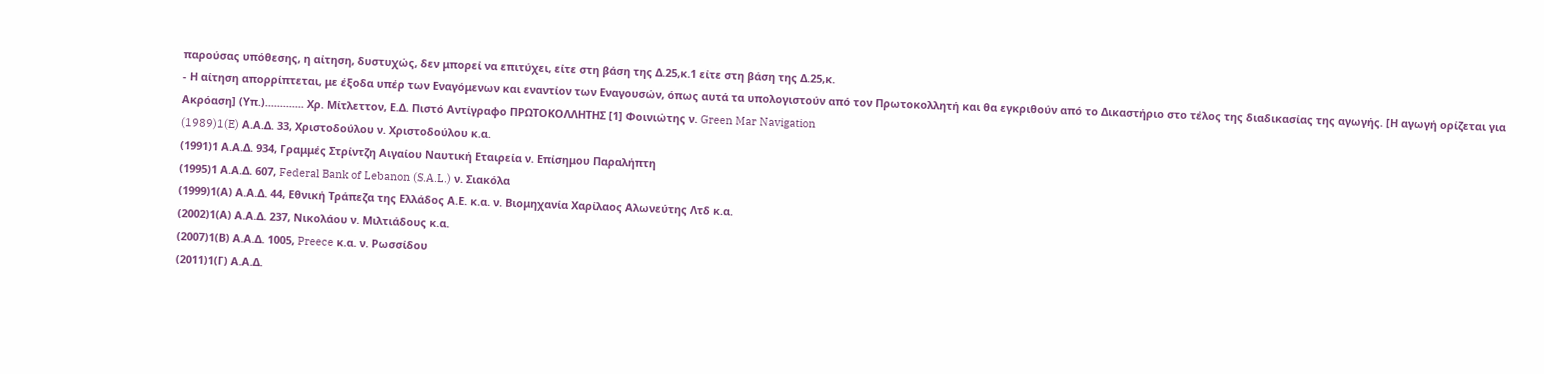παρούσας υπόθεσης, η αίτηση, δυστυχώς, δεν μπορεί να επιτύχει, είτε στη βάση της Δ.25,κ.1 είτε στη βάση της Δ.25,κ.
- Η αίτηση απορρίπτεται, με έξοδα υπέρ των Εναγόμενων και εναντίον των Εναγουσών, όπως αυτά τα υπολογιστούν από τον Πρωτοκολλητή και θα εγκριθούν από το Δικαστήριο στο τέλος της διαδικασίας της αγωγής. [Η αγωγή ορίζεται για Ακρόαση] (Υπ.)............. Χρ. Μίτλεττον, Ε.Δ. Πιστό Αντίγραφο ΠΡΩΤΟΚΟΛΛΗΤΗΣ [1] Φοινιώτης ν. Green Mar Navigation
(1989)1(E) Α.Α.Δ. 33, Χριστοδούλου ν. Χριστοδούλου κ.α.
(1991)1 Α.Α.Δ. 934, Γραμμές Στρίντζη Αιγαίου Ναυτική Εταιρεία ν. Επίσημου Παραλήπτη
(1995)1 Α.Α.Δ. 607, Federal Bank of Lebanon (S.A.L.) ν. Σιακόλα
(1999)1(Α) Α.Α.Δ. 44, Εθνική Τράπεζα της Ελλάδος Α.Ε. κ.α. ν. Βιομηχανία Χαρίλαος Αλωνεύτης Λτδ κ.α.
(2002)1(Α) Α.Α.Δ. 237, Νικολάου ν. Μιλτιάδους κ.α.
(2007)1(Β) Α.Α.Δ. 1005, Preece κ.α. ν. Ρωσσίδου
(2011)1(Γ) Α.Α.Δ.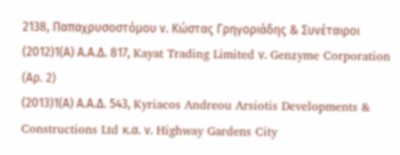2138, Παπαχρυσοστόμου ν. Κώστας Γρηγοριάδης & Συνέταιροι
(2012)1(Α) Α.Α.Δ. 817, Kayat Trading Limited ν. Genzyme Corporation (Αρ. 2)
(2013)1(Α) Α.Α.Δ. 543, Kyriacos Andreou Arsiotis Developments & Constructions Ltd κ.α. ν. Highway Gardens City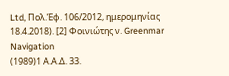Ltd, Πολ.Έφ. 106/2012, ημερομηνίας 18.4.2018). [2] Φοινιώτης ν. Greenmar Navigation
(1989)1 Α.Α.Δ. 33.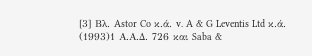[3] Βλ. Astor Co κ.ά. v. A & G Leventis Ltd κ.ά.
(1993)1 Α.Α.Δ. 726 και Saba &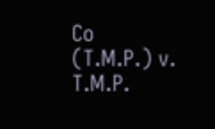Co (T.M.P.) v. T.M.P.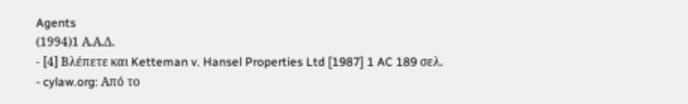Agents
(1994)1 Α.Α.Δ.
- [4] Βλέπετε και Ketteman v. Hansel Properties Ltd [1987] 1 AC 189 σελ.
- cylaw.org: Από το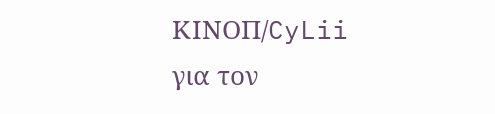ΚΙΝOΠ/CyLii για τον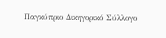Παγκύπριο Δικηγορικό Σύλλογο